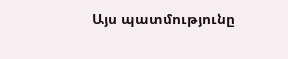Այս պատմությունը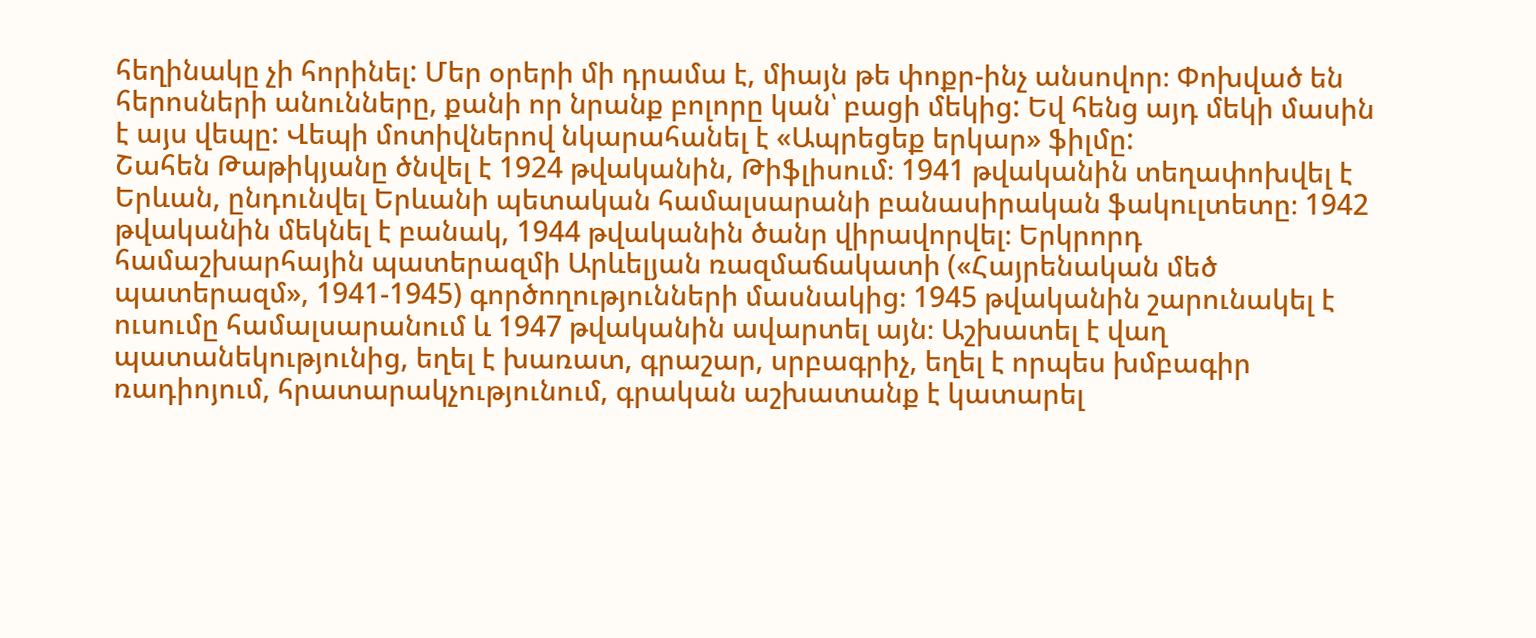հեղինակը չի հորինել: Մեր օրերի մի դրամա է, միայն թե փոքր-ինչ անսովոր։ Փոխված են հերոսների անունները, քանի որ նրանք բոլորը կան՝ բացի մեկից: Եվ հենց այդ մեկի մասին է այս վեպը: Վեպի մոտիվներով նկարահանել է «Ապրեցեք երկար» ֆիլմը:
Շահեն Թաթիկյանը ծնվել է 1924 թվականին, Թիֆլիսում։ 1941 թվականին տեղափոխվել է Երևան, ընդունվել Երևանի պետական համալսարանի բանասիրական ֆակուլտետը։ 1942 թվականին մեկնել է բանակ, 1944 թվականին ծանր վիրավորվել։ Երկրորդ համաշխարհային պատերազմի Արևելյան ռազմաճակատի («Հայրենական մեծ պատերազմ», 1941-1945) գործողությունների մասնակից։ 1945 թվականին շարունակել է ուսումը համալսարանում և 1947 թվականին ավարտել այն։ Աշխատել է վաղ պատանեկությունից, եղել է խառատ, գրաշար, սրբագրիչ, եղել է որպես խմբագիր ռադիոյում, հրատարակչությունում, գրական աշխատանք է կատարել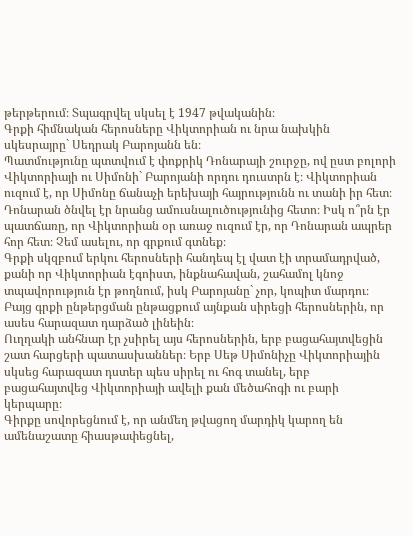թերթերում։ Տպագրվել սկսել է 1947 թվականին։
Գրքի հիմնական հերոսները Վիկտորիան ու նրա նախկին սկեսրայրը` Սեդրակ Բարոյանն են։
Պատմությունը պտտվում է փոքրիկ Դոնարայի շուրջը, ով ըստ բոլորի Վիկտորիայի ու Սիմոնի` Բարոյանի որդու դուստրն է։ Վիկտորիան ուզում է, որ Սիմոնը ճանաչի երեխայի հայրությունն ու տանի իր հետ։ Դոնարան ծնվել էր նրանց ամուսնալուծությունից հետո։ Իսկ ո՞րն էր պատճառը, որ Վիկտորիան օր առաջ ուզում էր, որ Դոնարան ապրեր հոր հետ։ Չեմ ասելու, որ գրքում գտնեք։
Գրքի սկզբում երկու հերոսների հանդեպ էլ վատ էի տրամադրված, քանի որ Վիկտորիան էգոիստ, ինքնահավան, շահամոլ կնոջ տպավորություն էր թողնում, իսկ Բարոյանը` չոր, կոպիտ մարդու։ Բայց գրքի ընթերցման ընթացքում այնքան սիրեցի հերոսներին, որ ասես հարազատ դարձած լինեին։
Ուղղակի անհնար էր չսիրել այս հերոսներին, երբ բացահայտվեցին շատ հարցերի պատասխաններ։ Երբ Սեթ Սիմոնիչը Վիկտորիային սկսեց հարազատ դստեր պես սիրել ու հոգ տանել, երբ բացահայտվեց Վիկտորիայի ավելի քան մեծահոգի ու բարի կերպարը։
Գիրքը սովորեցնում է, որ անմեղ թվացող մարդիկ կարող են ամենաշատը հիասթափեցնել,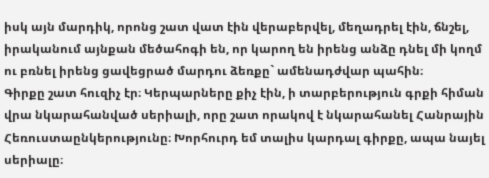իսկ այն մարդիկ, որոնց շատ վատ էին վերաբերվել, մեղադրել էին, ճնշել, իրականում այնքան մեծահոգի են, որ կարող են իրենց անձը դնել մի կողմ ու բռնել իրենց ցավեցրած մարդու ձեռքը` ամենադժվար պահին։
Գիրքը շատ հուզիչ էր։ Կերպարները քիչ էին, ի տարբերություն գրքի հիման վրա նկարահանված սերիալի, որը շատ որակով է նկարահանել Հանրային Հեռուստաընկերությունը։ Խորհուրդ եմ տալիս կարդալ գիրքը, ապա նայել սերիալը։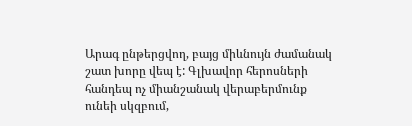Արագ ընթերցվող, բայց միևնույն ժամանակ շատ խորը վեպ է: Գլխավոր հերոսների հանդեպ ոչ միանշանակ վերաբերմունք ունեի սկզբում,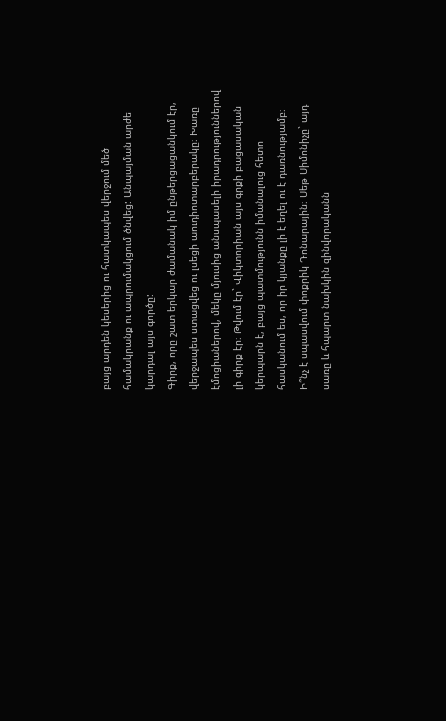բայց արդեն կեսերից ու հատկապես վերջում մեծ համակրանք ու ապրումակցում ծնվեց: Անպայման արժե կարդալ այս գործը:
Գիրք, որը շատ երկար ժամանակ իմ ընթերցացանկում էր, վերջապես ստացվեց ու լսեցի աուդիոտարբերակը։ Խառը էմոցիաներով, մեկը մյուսից անսպասելի իրադրություններով լի գիրք էր։ Թվում էր` Վիկտորիան այս գրքի բացասական կերպարն է, բայց պատմությունն իմանալուց հետո հասկանում ես, որ իր կյանքը լի է եղել ու է դառնությամբ։ Ի՞նչ է սպասվում փոքրիկ Դոնարային։ Սեթ Սիմոնիչը` այդ սառը և հպարտ նախկին զինվորականն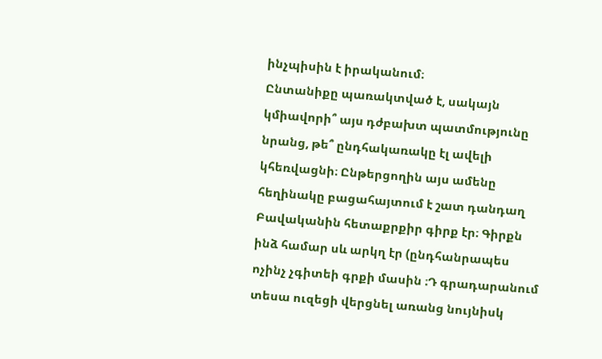ինչպիսին է իրականում։
Ընտանիքը պառակտված է, սակայն կմիավորի՞ այս դժբախտ պատմությունը նրանց, թե՞ ընդհակառակը էլ ավելի կհեռվացնի։ Ընթերցողին այս ամենը հեղինակը բացահայտում է շատ դանդաղ
Բավականին հետաքրքիր գիրք էր։ Գիրքն ինձ համար սև արկղ էր (ընդհանրապես ոչինչ չգիտեի գրքի մասին ։Դ գրադարանում տեսա ուզեցի վերցնել առանց նույնիսկ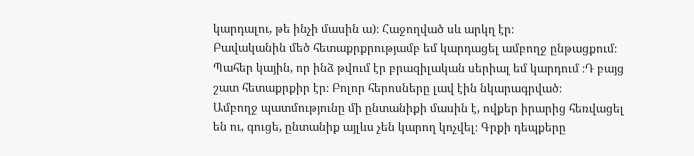կարդալու, թե ինչի մասին ա)։ Հաջողված սև արկղ էր։
Բավականին մեծ հետաքրքրությամբ եմ կարդացել ամբողջ ընթացքում։ Պահեր կային, որ ինձ թվում էր բրազիլական սերիալ եմ կարդում ։Դ բայց շատ հետաքրքիր էր։ Բոլոր հերոսները լավ էին նկարագրված։
Ամբողջ պատմությունը մի ընտանիքի մասին է, ովքեր իրարից հեռվացել են ու, գուցե, ընտանիք այլևս չեն կարող կոչվել։ Գրքի դեպքերը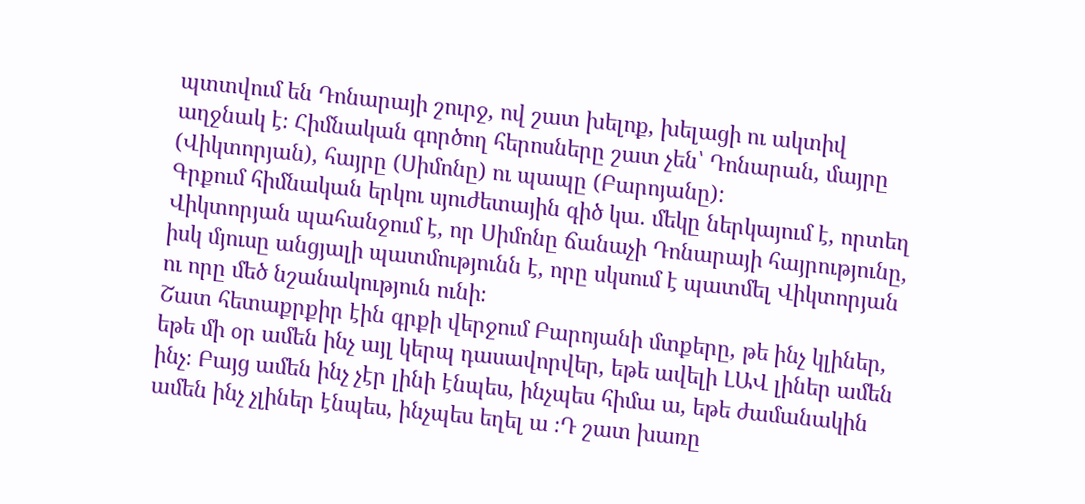պտտվում են Դոնարայի շուրջ, ով շատ խելոք, խելացի ու ակտիվ աղջնակ է։ Հիմնական գործող հերոսները շատ չեն՝ Դոնարան, մայրը (Վիկտորյան), հայրը (Սիմոնը) ու պապը (Բարոյանը):
Գրքում հիմնական երկու սյուժետային գիծ կա․ մեկը ներկայում է, որտեղ Վիկտորյան պահանջում է, որ Սիմոնը ճանաչի Դոնարայի հայրությունը, իսկ մյուսը անցյալի պատմությունն է, որը սկսում է պատմել Վիկտորյան ու որը մեծ նշանակություն ունի։
Շատ հետաքրքիր էին գրքի վերջում Բարոյանի մտքերը, թե ինչ կլիներ, եթե մի օր ամեն ինչ այլ կերպ դասավորվեր, եթե ավելի ԼԱՎ լիներ ամեն ինչ։ Բայց ամեն ինչ չէր լինի էնպես, ինչպես հիմա ա, եթե ժամանակին ամեն ինչ չլիներ էնպես, ինչպես եղել ա ։Դ շատ խառը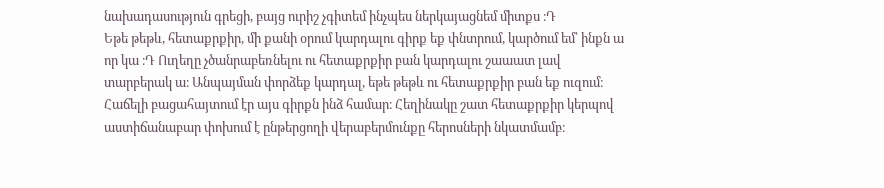նախադասություն գրեցի, բայց ուրիշ չգիտեմ ինչպես ներկայացնեմ միտքս ։Դ
Եթե թեթև, հետաքրքիր, մի քանի օրում կարդալու գիրք եք փնտրում, կարծում եմ՝ ինքն ա որ կա ։Դ Ուղեղը չծանրաբեռնելու ու հետաքրքիր բան կարդալու շաաատ լավ տարբերակ ա։ Անպայման փորձեք կարդալ, եթե թեթև ու հետաքրքիր բան եք ուզում։
Հաճելի բացահայտում էր այս գիրքն ինձ համար։ Հեղինակը շատ հետաքրքիր կերպով աստիճանաբար փոխում է ընթերցողի վերաբերմունքը հերոսների նկատմամբ։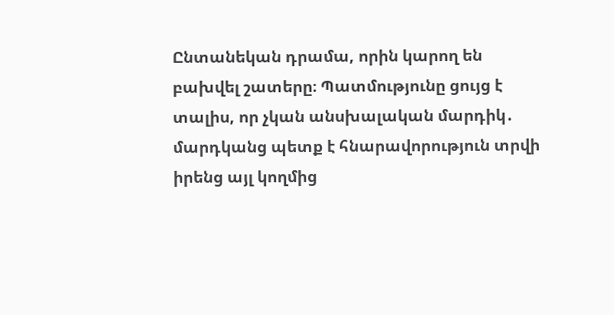Ընտանեկան դրամա, որին կարող են բախվել շատերը։ Պատմությունը ցույց է տալիս, որ չկան անսխալական մարդիկ․ մարդկանց պետք է հնարավորություն տրվի իրենց այլ կողմից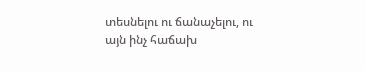տեսնելու ու ճանաչելու, ու այն ինչ հաճախ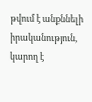թվում է անքննելի իրականություն, կարող է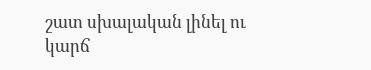շատ սխալական լինել ու կարճ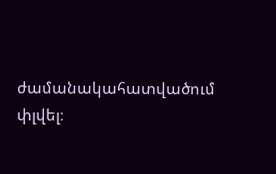ժամանակահատվածում փլվել։